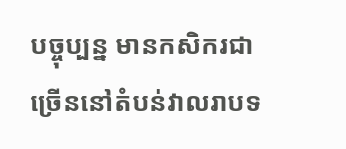បច្ចុប្បន្ន មានកសិករជាច្រើននៅតំបន់វាលរាបទ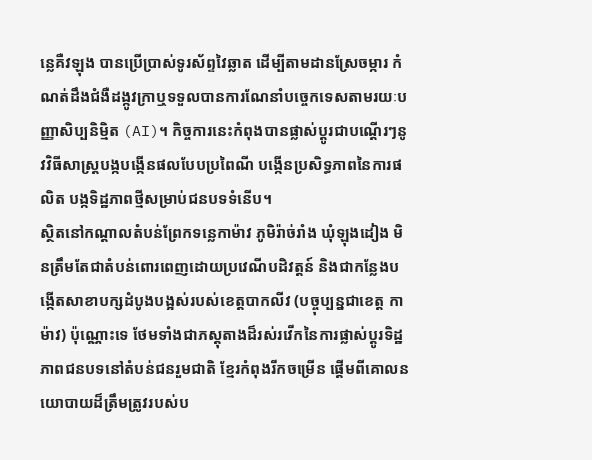ន្លេគឺវឡុង បានប្រើប្រាស់ទូរស័ព្ទវៃឆ្លាត ដើម្បីតាមដានស្រែចម្ការ កំណត់ដឹងជំងឺដង្កូវក្រាឬទទួលបានការណែនាំបច្ចេកទេសតាមរយៈបញ្ញាសិប្បនិម្មិត (AI)។ កិច្ចការនេះកំពុងបានផ្លាស់ប្តូរជាបណ្តើរៗនូវវិធីសាស្ត្របង្កបង្កើនផលបែបប្រពៃណី បង្កើនប្រសិទ្ធភាពនៃការផលិត បង្កទិដ្ឋភាពថ្មីសម្រាប់ជនបទទំនើប។
ស្ថិតនៅកណ្តាលតំបន់ព្រែកទន្លេកាម៉ាវ ភូមិរ៉ាច់រាំង ឃុំឡុងដៀង មិនត្រឹមតែជាតំបន់ពោរពេញដោយប្រវេណីបដិវត្តន៍ និងជាកន្លែងបង្កើតសាខាបក្សដំបូងបង្អស់របស់ខេត្តបាកលីវ (បច្ចុប្បន្នជាខេត្ត កាម៉ាវ) ប៉ុណ្ណោះទេ ថែមទាំងជាភស្តុតាងដ៏រស់រវើកនៃការផ្លាស់ប្តូរទិដ្ឋភាពជនបទនៅតំបន់ជនរួមជាតិ ខ្មែរកំពុងរីកចម្រើន ផ្តើមពីគោលនយោបាយដ៏ត្រឹមត្រូវរបស់ប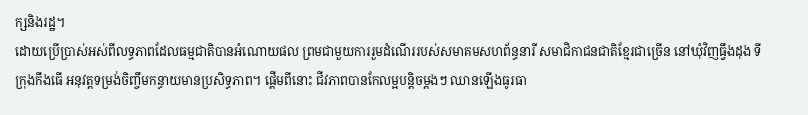ក្សនិងរដ្ឋ។
ដោយប្រើប្រាស់អស់ពីលទ្ធភាពដែលធម្មជាតិបានអំណោយផល ព្រមជាមួយការរួមដំណើររបស់សមាគមសហព័ន្ធនារី សមាជិកាជនជាតិខ្មែរជាច្រើន នៅឃុំវិញធ្វឹងដុង ទីក្រុងកឹងធើ អនុវត្តទម្រង់ចិញ្ចឹមកន្ធាយមានប្រសិទ្ធភាព។ ផ្តើមពីនោះ ជីវភាពបានកែលម្អបន្តិចម្តងៗ ឈានឡើងធូរធា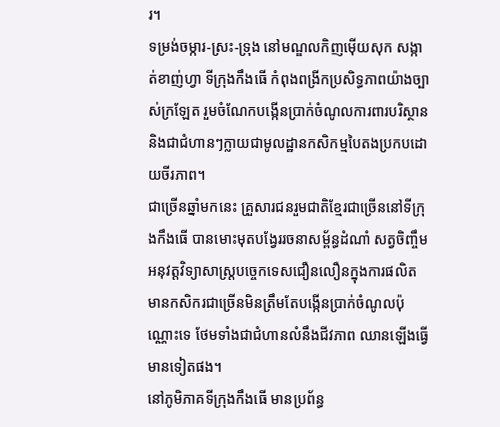រ។
ទម្រង់ចម្ការ-ស្រះ-ទ្រុង នៅមណ្ឌលកិញម៉ើយសុក សង្កាត់ខាញ់ហ្វា ទីក្រុងកឹងធើ កំពុងពង្រីកប្រសិទ្ធភាពយ៉ាងច្បាស់ក្រឡែត រួមចំណែកបង្កើនប្រាក់ចំណូលការពារបរិស្ថាន និងជាជំហានៗក្លាយជាមូលដ្ឋានកសិកម្មបៃតងប្រកបដោយចីរភាព។
ជាច្រើនឆ្នាំមកនេះ គ្រួសារជនរួមជាតិខ្មែរជាច្រើននៅទីក្រុងកឹងធើ បានមោះមុតបង្វែររចនាសម្ព័ន្ធដំណាំ សត្វចិញ្ចឹម អនុវត្តវិទ្យាសាស្រ្តបច្ចេកទេសជឿនលឿនក្នុងការផលិត មានកសិករជាច្រើនមិនត្រឹមតែបង្កើនប្រាក់ចំណូលប៉ុណ្ណោះទេ ថែមទាំងជាជំហានលំនឹងជីវភាព ឈានឡើងធ្វើមានទៀតផង។
នៅភូមិភាគទីក្រុងកឹងធើ មានប្រព័ន្ធ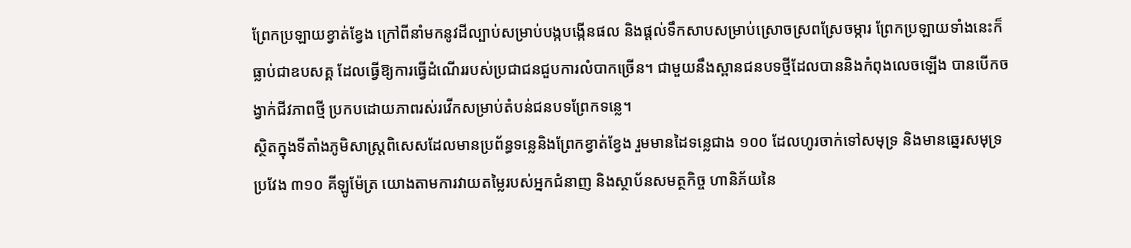ព្រែកប្រឡាយខ្វាត់ខ្វែង ក្រៅពីនាំមកនូវដីល្បាប់សម្រាប់បង្កបង្កើនផល និងផ្តល់ទឹកសាបសម្រាប់ស្រោចស្រពស្រែចម្ការ ព្រែកប្រឡាយទាំងនេះក៏ធ្លាប់ជាឧបសគ្គ ដែលធ្វើឱ្យការធ្វើដំណើររបស់ប្រជាជនជួបការលំបាកច្រើន។ ជាមួយនឹងស្ពានជនបទថ្មីដែលបាននិងកំពុងលេចឡើង បានបើកចង្វាក់ជីវភាពថ្មី ប្រកបដោយភាពរស់រវើកសម្រាប់តំបន់ជនបទព្រែកទន្លេ។
ស្ថិតក្នុងទីតាំងភូមិសាស្ត្រពិសេសដែលមានប្រព័ន្ធទន្លេនិងព្រែកខ្វាត់ខ្វែង រួមមានដៃទន្លេជាង ១០០ ដែលហូរចាក់ទៅសមុទ្រ និងមានឆ្នេរសមុទ្រប្រវែង ៣១០ គីឡូម៉ែត្រ យោងតាមការវាយតម្លៃរបស់អ្នកជំនាញ និងស្ថាប័នសមត្ថកិច្ច ហានិភ័យនៃ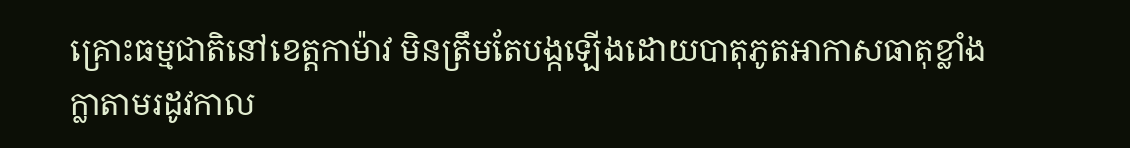គ្រោះធម្មជាតិនៅខេត្តកាម៉ាវ មិនត្រឹមតែបង្កឡើងដោយបាតុភូតអាកាសធាតុខ្លាំងក្លាតាមរដូវកាល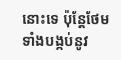នោះទេ ប៉ុន្តែថែមទាំងបង្កប់នូវ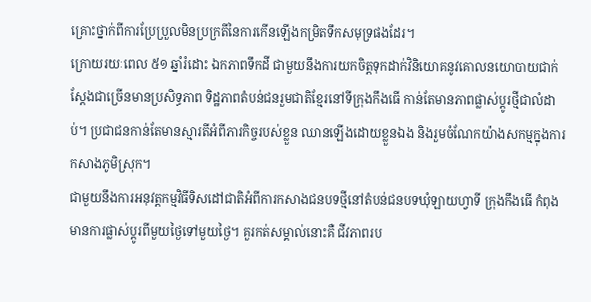គ្រោះថ្នាក់ពីការប្រែប្រួលមិនប្រក្រតីនៃការកើនឡើងកម្រិតទឹកសមុទ្រផងដែរ។
ក្រោយរយៈពេល ៥១ ឆ្នាំរំដោះ ឯកភាពទឹកដី ជាមួយនឹងការយកចិត្តទុកដាក់វិនិយោគនូវគោលនយោបាយជាក់ស្តែងជាច្រើនមានប្រសិទ្ធភាព ទិដ្ឋភាពតំបន់ជនរួមជាតិខ្មែរនៅទីក្រុងកឹងធើ កាន់តែមានភាពផ្លាស់ប្តូរថ្មីជាលំដាប់។ ប្រជាជនកាន់តែមានស្មារតីអំពីភារកិច្ចរបស់ខ្លួន ឈានឡើងដោយខ្លួនឯង និងរួមចំណែកយ៉ាងសកម្មក្នុងការកសាងភូមិស្រុក។
ជាមួយនឹងការអនុវត្តកម្មវិធីទិសដៅជាតិអំពីការកសាងជនបទថ្មីនៅតំបន់ជនបទឃុំឡាយហ្វាទី ក្រុងកឹងធើ កំពុងមានការផ្លាស់ប្តូរពីមួយថ្ងៃទៅមួយថ្ងៃ។ គួរកត់សម្គាល់នោះគឺ ជីវភាពរប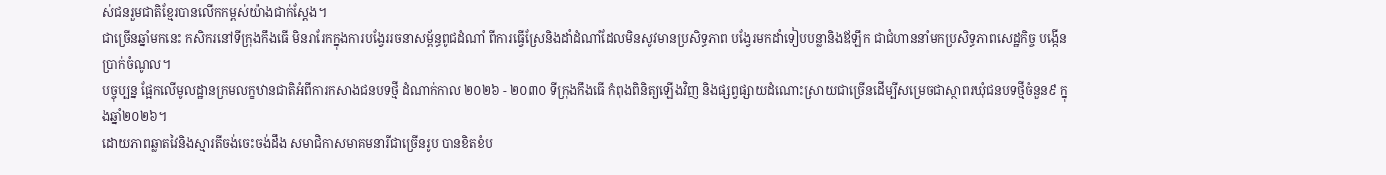ស់ជនរួមជាតិខ្មែរបានលើកកម្ពស់យ៉ាងជាក់ស្តែង។
ជាច្រើនឆ្នាំមកនេះ កសិករនៅទីក្រុងកឹងធើ មិនរារែកក្នុងការបង្វែររចនាសម្ព័ន្ធពូជដំណាំ ពីការធ្វើស្រែនិងដាំដំណាំដែលមិនសូវមានប្រសិទ្ធភាព បង្វែរមកដាំទៀបបន្លានិងឪឡឹក ជាជំហាននាំមកប្រសិទ្ធភាពសេដ្ឋកិច្ច បង្កើនប្រាក់ចំណូល។
បច្ចុប្បន្ន ផ្អែកលើមូលដ្ឋានក្រមលក្ខឋានជាតិអំពីការកសាងជនបទថ្មី ដំណាក់កាល ២០២៦ - ២០៣០ ទីក្រុងកឹងធើ កំពុងពិនិត្យឡើងវិញ និងផ្សព្វផ្សាយដំណោះស្រាយជាច្រើនដើម្បីសម្រេចជាស្ថាពរឃុំជនបទថ្មីចំនួន៩ ក្នុងឆ្នាំ២០២៦។
ដោយភាពឆ្លាតវៃនិងស្មារតីចង់ចេះចង់ដឹង សមាជិកាសមាគមនារីជាច្រើនរូប បានខិតខំប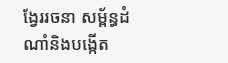ង្វែររចនា សម្ព័ន្ធដំណាំនិងបង្កើត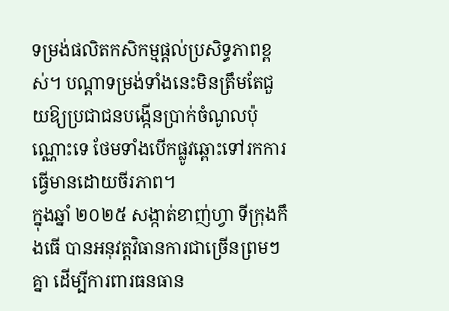ទម្រង់ផលិតកសិកម្មផ្ដល់ប្រសិទ្ធភាពខ្ពស់។ បណ្តាទម្រង់ទាំងនេះមិនត្រឹមតែជួយឱ្យប្រជាជនបង្កើនប្រាក់ចំណូលប៉ុណ្ណោះទេ ថែមទាំងបើកផ្លូវឆ្ពោះទៅរកការធ្វើមានដោយចីរភាព។
ក្នុងឆ្នាំ ២០២៥ សង្កាត់ខាញ់ហ្វា ទីក្រុងកឹងធើ បានអនុវត្តវិធានការជាច្រើនព្រមៗគ្នា ដើម្បីការពារធនធាន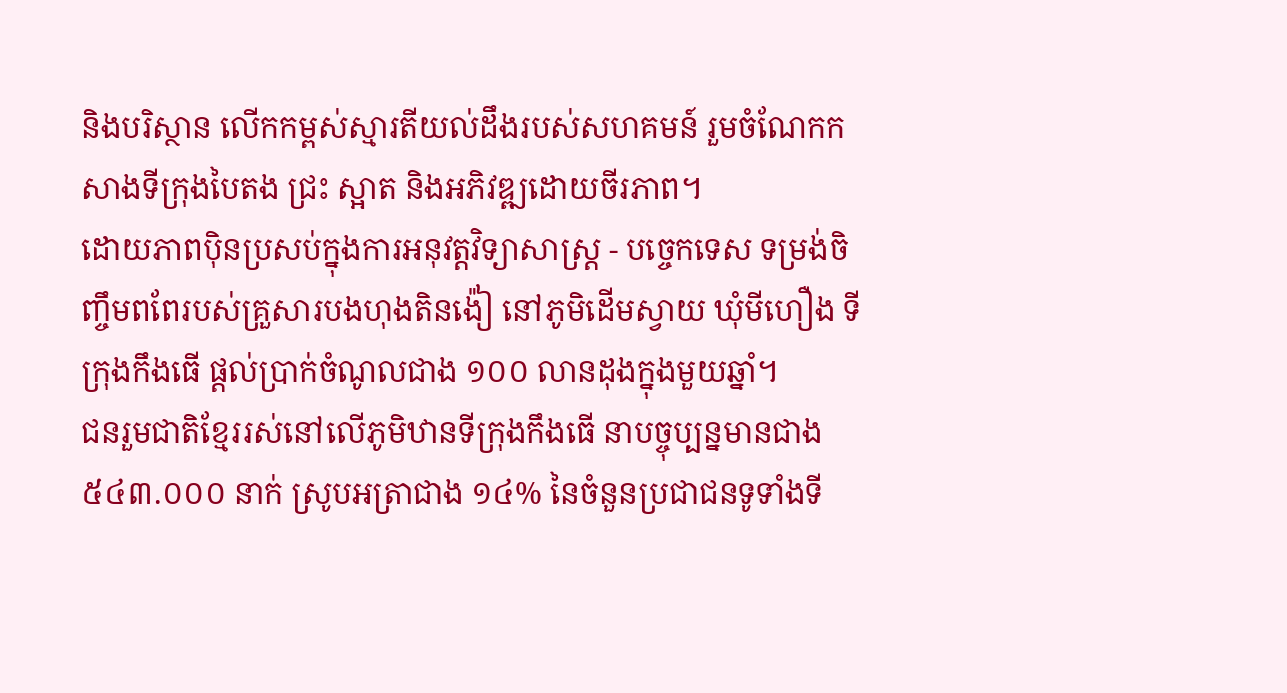និងបរិស្ថាន លើកកម្ពស់ស្មារតីយល់ដឹងរបស់សហគមន៍ រួមចំណែកកសាងទីក្រុងបៃតង ជ្រះ ស្អាត និងអភិវឌ្ឍដោយចីរភាព។
ដោយភាពប៉ិនប្រសប់ក្នុងការអនុវត្តវិទ្យាសាស្ត្រ - បច្ចេកទេស ទម្រង់ចិញ្ចឹមពពែរបស់គ្រួសារបងហុងតិនង៉ៀ នៅភូមិដើមស្វាយ ឃុំមីហឿង ទីក្រុងកឹងធើ ផ្តល់ប្រាក់ចំណូលជាង ១០០ លានដុងក្នុងមួយឆ្នាំ។
ជនរួមជាតិខ្មែររស់នៅលើភូមិឋានទីក្រុងកឹងធើ នាបច្ចុប្បន្នមានជាង ៥៤៣.០០០ នាក់ ស្រូបអត្រាជាង ១៤% នៃចំនួនប្រជាជនទូទាំងទី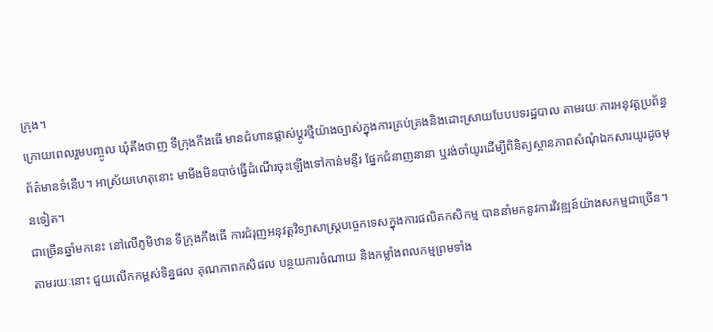ក្រុង។
ក្រោយពេលរួមបញ្ចូល ឃុំតឹងថាញ ទីក្រុងកឹងធើ មានជំហានផ្លាស់ប្ដូរថ្មីយ៉ាងច្បាស់ក្នុងការគ្រប់គ្រងនិងដោះស្រាយបែបបទរដ្ឋបាល តាមរយៈការអនុវត្តប្រព័ន្ធព័ត៌មានទំនើប។ អាស្រ័យហេតុនោះ មាមីងមិនបាច់ធ្វើដំណើរចុះឡើងទៅកាន់មន្ទីរ ផ្នែកជំនាញនានា ឬរង់ចាំយូរដើម្បីពិនិត្យស្ថានភាពសំណុំឯកសារយូរដូចមុនទៀត។
ជាច្រើនឆ្នាំមកនេះ នៅលើភូមិឋាន ទីក្រុងកឹងធើ ការជំរុញអនុវត្តវិទ្យាសាស្ត្របច្ចេកទេសក្នុងការផលិតកសិកម្ម បាននាំមកនូវការវិវឌ្ឍន៍យ៉ាងសកម្មជាច្រើន។ តាមរយៈនោះ ជួយលើកកម្ពស់ទិន្នផល គុណភាពកសិផល បន្ថយការចំណាយ និងកម្លាំងពលកម្មព្រមទាំង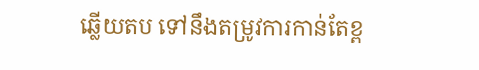ឆ្លើយតប ទៅនឹងតម្រូវការកាន់តែខ្ព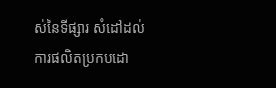ស់នៃទីផ្សារ សំដៅដល់ការផលិតប្រកបដោ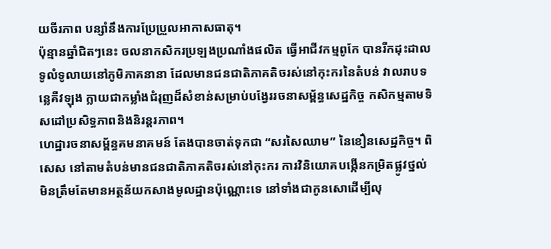យចីរភាព បន្សាំនឹងការប្រែប្រួលអាកាសធាតុ។
ប៉ុន្មានឆ្នាំជិតៗនេះ ចលនាកសិករប្រឡងប្រណាំងផលិត ធ្វើអាជីវកម្មពូកែ បានរីកដុះដាល ទូលំទូលាយនៅភូមិភាគនានា ដែលមានជនជាតិភាគតិចរស់នៅកុះករនៃតំបន់ វាលរាបទន្លេគឺវឡុង ក្លាយជាកម្លាំងជំរុញដ៏សំខាន់សម្រាប់បង្វែររចនាសម្ព័ន្ធសេដ្ឋកិច្ច កសិកម្មតាមទិសដៅប្រសិទ្ធភាពនិងនិរន្តរភាព។
ហេដ្ឋារចនាសម្ព័ន្ធគមនាគមន៍ តែងបានចាត់ទុកជា “សរសៃឈាម” នៃខឿនសេដ្ឋកិច្ច។ ពិសេស នៅតាមតំបន់មានជនជាតិភាគតិចរស់នៅកុះករ ការវិនិយោគបង្កើនកម្រិតផ្លូវថ្នល់ មិនត្រឹមតែមានអត្ថន័យកសាងមូលដ្ឋានប៉ុណ្ណោះទេ នៅទាំងជាកូនសោដើម្បីលុ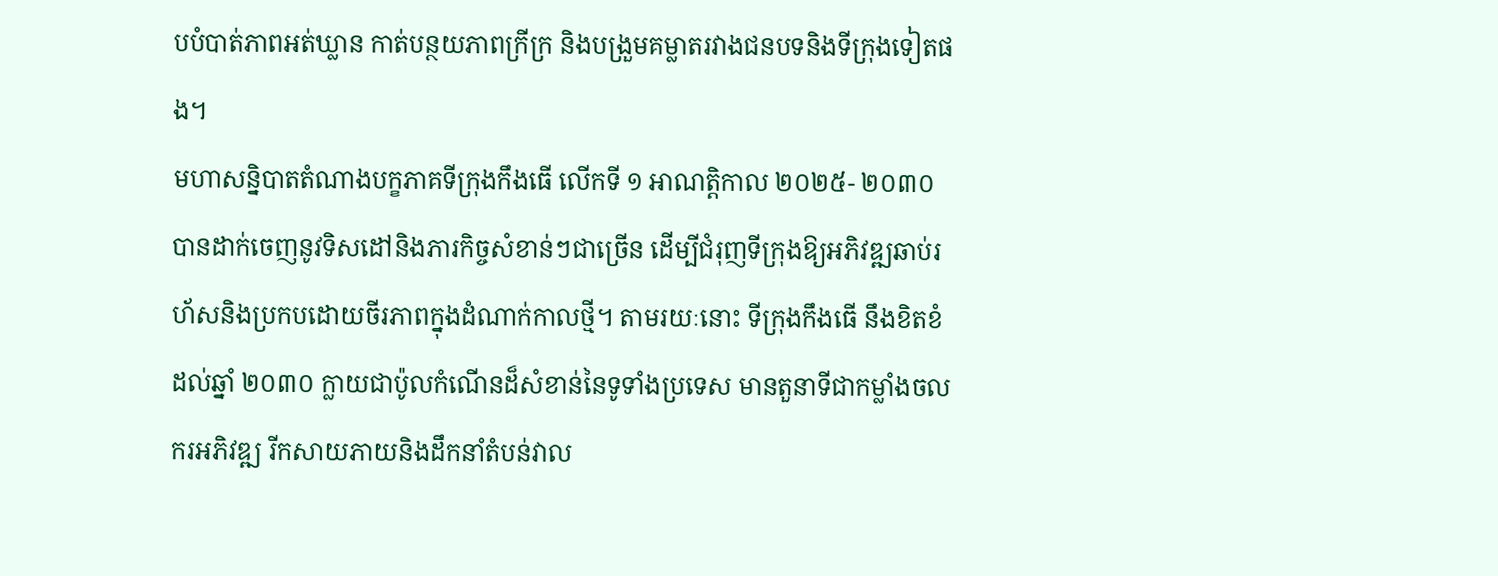បបំបាត់ភាពអត់ឃ្លាន កាត់បន្ថយភាពក្រីក្រ និងបង្រួមគម្លាតរវាងជនបទនិងទីក្រុងទៀតផង។
មហាសន្និបាតតំណាងបក្ខភាគទីក្រុងកឹងធើ លើកទី ១ អាណត្តិកាល ២០២៥- ២០៣០ បានដាក់ចេញនូវទិសដៅនិងភារកិច្ចសំខាន់ៗជាច្រើន ដើម្បីជំរុញទីក្រុងឱ្យអភិវឌ្ឍឆាប់រហ័សនិងប្រកបដោយចីរភាពក្នុងដំណាក់កាលថ្មី។ តាមរយៈនោះ ទីក្រុងកឹងធើ នឹងខិតខំដល់ឆ្នាំ ២០៣០ ក្លាយជាប៉ូលកំណើនដ៏សំខាន់នៃទូទាំងប្រទេស មានតួនាទីជាកម្លាំងចលករអភិវឌ្ឍ រីកសាយភាយនិងដឹកនាំតំបន់វាល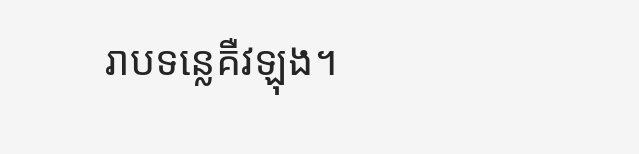រាបទន្លេគឺវឡុង។